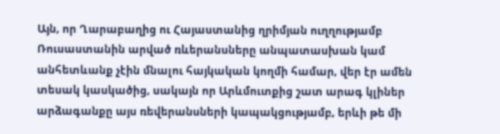Այն, որ Ղարաբաղից ու Հայաստանից ղրիմյան ուղղությամբ Ռուսաստանին արված ռևերանսները անպատասխան կամ անհետևանք չէին մնալու հայկական կողմի համար, վեր էր ամեն տեսակ կասկածից, սակայն որ Արևմուտքից շատ արագ կլիներ արձագանքը այս ռեվերանսների կապակցությամբ, երևի թե մի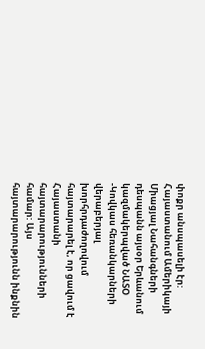փոքր անսպասելի էր:
Հայաստանում Ամերիկայի Միացյալ Նահանգների դեսպանն այսօր Երևանում կազմակերպված ՆԱՏՕ -Կովկաս հեռանկարների վերաբերյալ խորհրդաժողովում հայտարարել է, որ ցավում է Հայաստանի հայտարարությունների համար: Այս հայտարարությունն ինքնին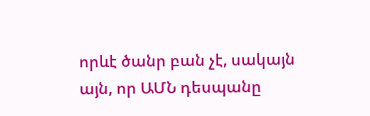որևէ ծանր բան չէ, սակայն այն, որ ԱՄՆ դեսպանը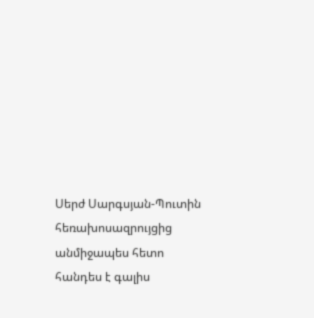Սերժ Սարգսյան-Պուտին հեռախոսազրույցից անմիջապես հետո հանդես է գալիս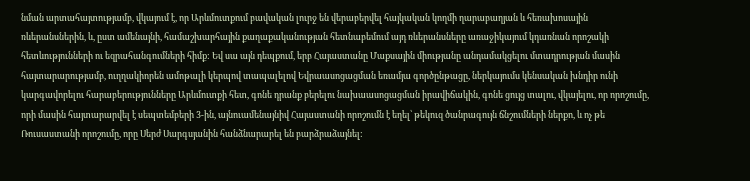նման արտահայտությամբ, վկայում է, որ Արևմուտքում բավական լուրջ են վերաբերվել հայկական կողմի ղարաբաղյան և հեռախոսային ռևերանսներին, և, ըստ ամենայնի, համաշխարհային քաղաքականության հետնաբեմում այդ ռևերանսները առաջիկայում կդառնան որոշակի հետևությունների ու եզրահանգումների հիմք: Եվ սա այն դեպքում, երբ Հայաստանը Մաքսային միությանը անդամակցելու մտադրության մասին հայտարարությամբ, ուղղակիորեն ամոթալի կերպով տապալելով Եվրաասոցացման եռամյա գործընթացը, ներկայումս կենսական խնդիր ունի կարգավորելու հարաբերությունները Արևմուտքի հետ, գոնե դրանք բերելու նախաասոցացման իրավիճակին, գոնե ցույց տալու, վկայելու, որ որոշումը, որի մասին հայտարարվել է սեպտեմբերի 3-ին, այնուամենայնիվ Հայաստանի որոշումն է եղել՝ թեկուզ ծանրագույն ճնշումների ներքո, և ոչ թե Ռուսաստանի որոշումը, որը Սերժ Սարգսյանին հանձնարարել են բարձրաձայնել: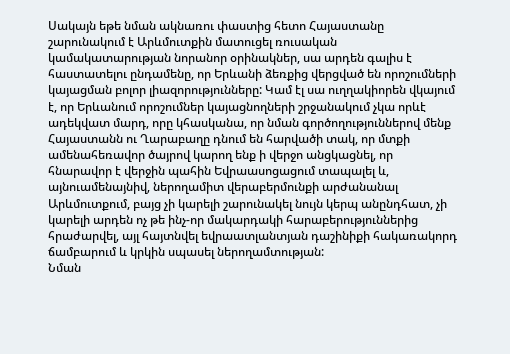Սակայն եթե նման ակնառու փաստից հետո Հայաստանը շարունակում է Արևմուտքին մատուցել ռուսական կամակատարության նորանոր օրինակներ, սա արդեն գալիս է հաստատելու ընդամենը, որ Երևանի ձեռքից վերցված են որոշումների կայացման բոլոր լիազորությունները: Կամ էլ սա ուղղակիորեն վկայում է, որ Երևանում որոշումներ կայացնողների շրջանակում չկա որևէ ադեկվատ մարդ, որը կհասկանա, որ նման գործողություններով մենք Հայաստանն ու Ղարաբաղը դնում են հարվածի տակ, որ մտքի ամենահեռավոր ծայրով կարող ենք ի վերջո անցկացնել, որ հնարավոր է վերջին պահին Եվրաասոցացում տապալել և, այնուամենայնիվ, ներողամիտ վերաբերմունքի արժանանալ Արևմուտքում, բայց չի կարելի շարունակել նույն կերպ անընդհատ, չի կարելի արդեն ոչ թե ինչ-որ մակարդակի հարաբերություններից հրաժարվել, այլ հայտնվել եվրաատլանտյան դաշինիքի հակառակորդ ճամբարում և կրկին սպասել ներողամտության:
Նման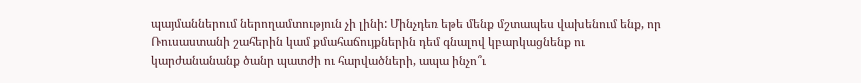պայմաններում ներողամտություն չի լինի: Մինչդեռ եթե մենք մշտապես վախենում ենք, որ Ռուսաստանի շահերին կամ քմահաճույքներին դեմ գնալով կբարկացնենք ու կարժանանանք ծանր պատժի ու հարվածների, ապա ինչո՞ւ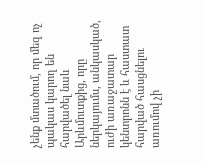չենք մտածում, որ մեզ ոչ պակաս կարող են հարվածել նաև Արևմուտքից, որը ներկայումս, անկասկած, ուժի առաջատար կենտրոնն է և հաստատ հարված հասցնելու առումով չի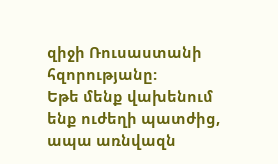զիջի Ռուսաստանի հզորությանը:
Եթե մենք վախենում ենք ուժեղի պատժից, ապա առնվազն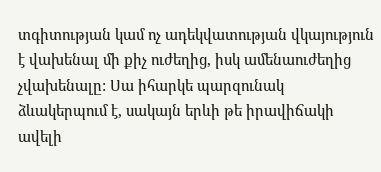տգիտության կամ ոչ ադեկվատության վկայություն է վախենալ մի քիչ ուժեղից, իսկ ամենաուժեղից չվախենալը: Սա իհարկե պարզունակ ձևակերպում է, սակայն երևի թե իրավիճակի ավելի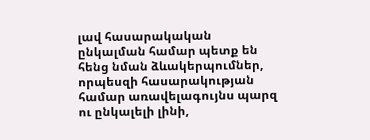լավ հասարակական ընկալման համար պետք են հենց նման ձևակերպումներ, որպեսզի հասարակության համար առավելագույնս պարզ ու ընկալելի լինի,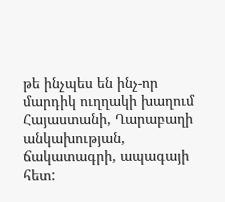թե ինչպես են ինչ-որ մարդիկ ուղղակի խաղում Հայաստանի, Ղարաբաղի անկախության, ճակատագրի, ապագայի հետ: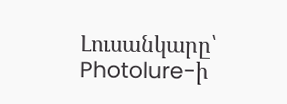Լուսանկարը՝ Photolure-ի